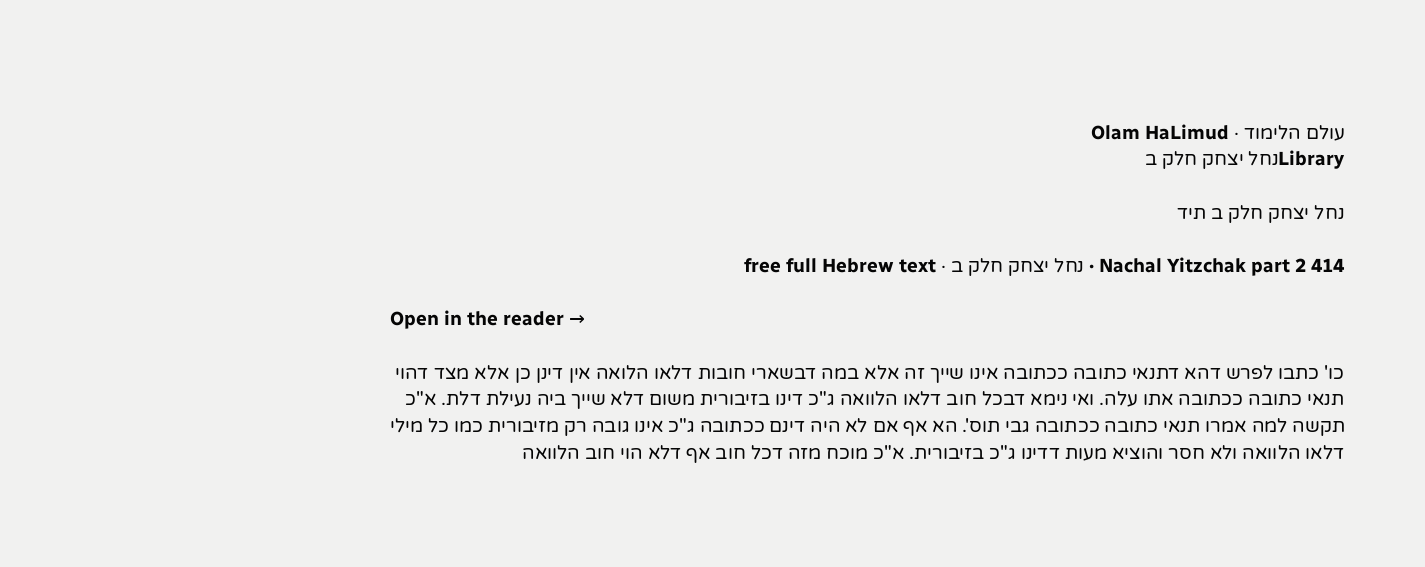עולם הלימוד · Olam HaLimud
Libraryנחל יצחק חלק ב

נחל יצחק חלק ב תיד

Nachal Yitzchak part 2 414 · נחל יצחק חלק ב · free full Hebrew text

Open in the reader →

כו' כתבו לפרש דהא דתנאי כתובה ככתובה אינו שייך זה אלא במה דבשארי חובות דלאו הלואה אין דינן כן אלא מצד דהוי תנאי כתובה ככתובה אתו עלה. ואי נימא דבכל חוב דלאו הלוואה ג"כ דינו בזיבורית משום דלא שייך ביה נעילת דלת. א"כ תקשה למה אמרו תנאי כתובה ככתובה גבי תוס'. הא אף אם לא היה דינם ככתובה ג"כ אינו גובה רק מזיבורית כמו כל מילי דלאו הלוואה ולא חסר והוציא מעות דדינו ג"כ בזיבורית. א"כ מוכח מזה דכל חוב אף דלא הוי חוב הלוואה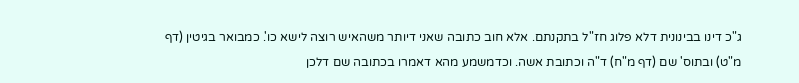ג"כ דינו בבינונית דלא פלוג חז"ל בתקנתם. אלא חוב כתובה שאני דיותר משהאיש רוצה לישא כו'. כמבואר בגיטין (דף מ"ט) ובתוס' שם (דף מ"ח) ד"ה וכתובת אשה. וכדמשמע מהא דאמרו בכתובה שם דלכן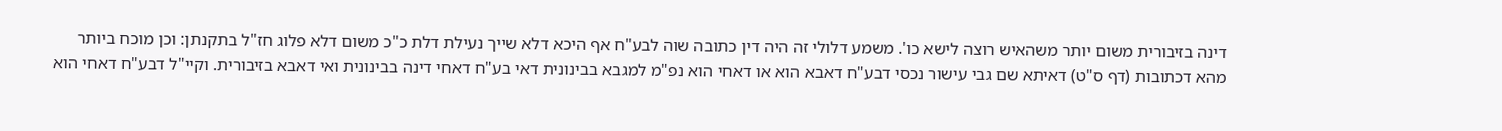דינה בזיבורית משום יותר משהאיש רוצה לישא כו'. משמע דלולי זה היה דין כתובה שוה לבע"ח אף היכא דלא שייך נעילת דלת כ"כ משום דלא פלוג חז"ל בתקנתן: וכן מוכח ביותר מהא דכתובות (דף ס"ט) דאיתא שם גבי עישור נכסי דבע"ח דאבא הוא או דאחי הוא נפ"מ למגבא בבינונית דאי בע"ח דאחי דינה בבינונית ואי דאבא בזיבורית. וקיי"ל דבע"ח דאחי הוא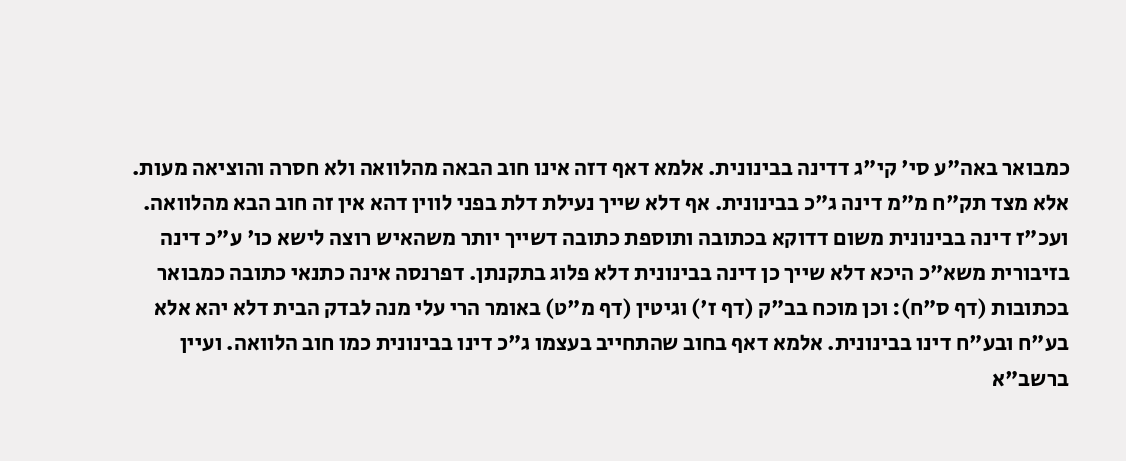כמבואר באה"ע סי' קי"ג דדינה בבינונית. אלמא דאף דזה אינו חוב הבאה מהלוואה ולא חסרה והוציאה מעות. אלא מצד תק"ח מ"מ דינה ג"כ בבינונית. אף דלא שייך נעילת דלת בפני לווין דהא אין זה חוב הבא מהלוואה. ועכ"ז דינה בבינונית משום דדוקא בכתובה ותוספת כתובה דשייך יותר משהאיש רוצה לישא כו' ע"כ דינה בזיבורית משא"כ היכא דלא שייך כן דינה בבינונית דלא פלוג בתקנתן. דפרנסה אינה כתנאי כתובה כמבואר בכתובות (דף ס"ח): וכן מוכח בב"ק (דף ז') וגיטין (דף מ"ט) באומר הרי עלי מנה לבדק הבית דלא יהא אלא בע"ח ובע"ח דינו בבינונית. אלמא דאף בחוב שהתחייב בעצמו ג"כ דינו בבינונית כמו חוב הלוואה. ועיין ברשב"א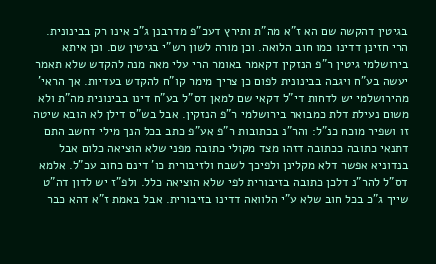בגיטין דהקשה שם הא ז"א מה"ת ותירץ דעכ"פ מדרבנן ג"כ אינו רק בבינונית. הרי חזינן דדינו כמו חוב הלואה. וכן מורה לשון רש"י בגיטין שם. וכן איתא בירושלמי גיטין ר"פ הנזקין דקאמר באומר הרי עלי מאה מנה להקדש שלא תאמר יעשה בע"ח ויגבה בבינונית לפום כן צריך מימר קו"ח להקדש בעדיות. אך הראי' מהירושלמי יש לדחות די"ל דקאי שם למאן דס"ל בע"ח דינו בבינונית מה"ת ולא משום נעילת דלת כמבואר בירושלמי ר"פ הנזקין. אבל בש"ס דילן לא הובא שיטה זו ושפיר מוכח כנ"ל: והר"נ בכתובות ר"פ אע"פ כתב בכל הנך מילי דחשב התם דתנאי כתובה ככתובה דזהו מצד מקולי כתובה מפני שלא הוציאה כלום אבל בנדוניא אפשר דלא מקלינן ולפיכך לשבח ולזיבורית כו' דינם כחוב עכ"ל. אלמא דס"ל להר"נ דלכן כתובה בזיבורית לפי שלא הוציאה כלל. ולפ"ז יש לדון דה"ט שייך ג"כ בכל חוב שלא ע"י הלוואה דדינו בזיבורית. אבל באמת ז"א דהא כבר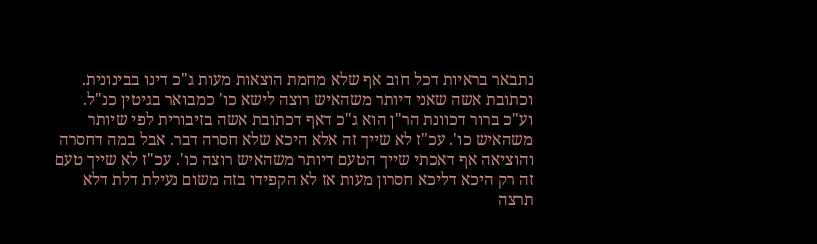נתבאר בראיות דכל חוב אף שלא מחמת הוצאות מעות ג"כ דינו בבינונית. וכתובת אשה שאני דיותר משהאיש רוצה לישא כו' כמבואר בגיטין כנ"ל. וע"כ ברור דכוונת הר"ן הוא ג"כ דאף דכתובת אשה בזיבורית לפי שיותר משהאיש כו'. עכ"ז לא שייך זה אלא היכא שלא חסרה דבר. אבל במה דחסרה והוציאה אף דאכתי שייך הטעם דיותר משהאיש רוצה כו'. עכ"ז לא שייך טעם זה רק היכא דליכא חסרון מעות אז לא הקפידו בזה משום נעילת דלת דלא תרצה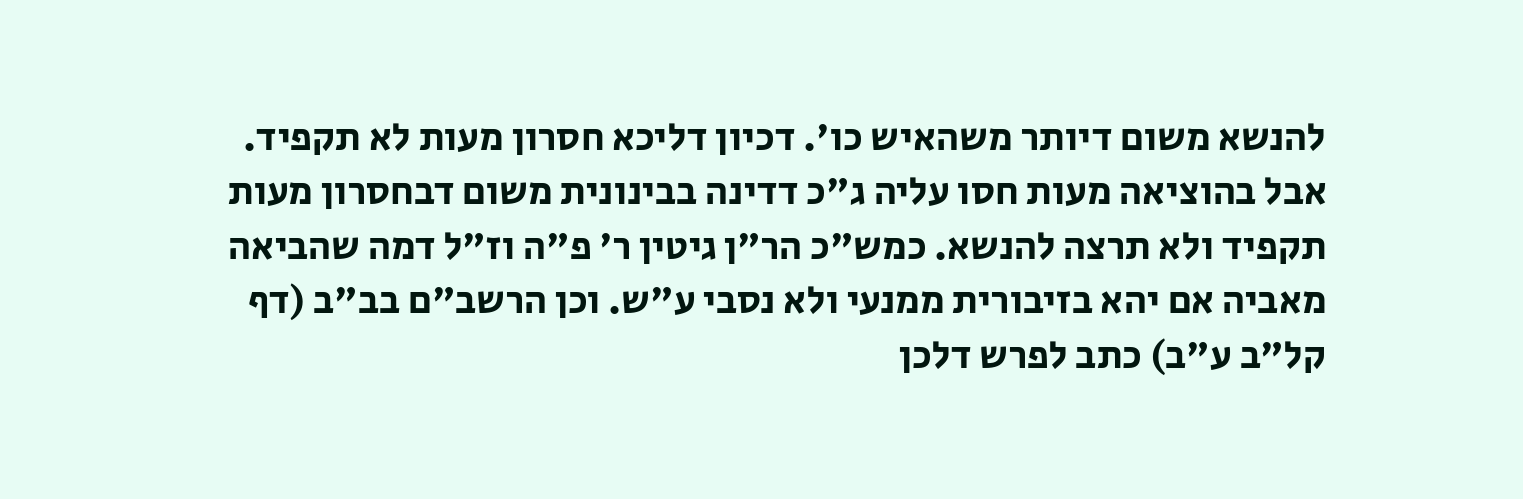להנשא משום דיותר משהאיש כו'. דכיון דליכא חסרון מעות לא תקפיד. אבל בהוציאה מעות חסו עליה ג"כ דדינה בבינונית משום דבחסרון מעות תקפיד ולא תרצה להנשא. כמש"כ הר"ן גיטין ר' פ"ה וז"ל דמה שהביאה מאביה אם יהא בזיבורית ממנעי ולא נסבי ע"ש. וכן הרשב"ם בב"ב (דף קל"ב ע"ב) כתב לפרש דלכן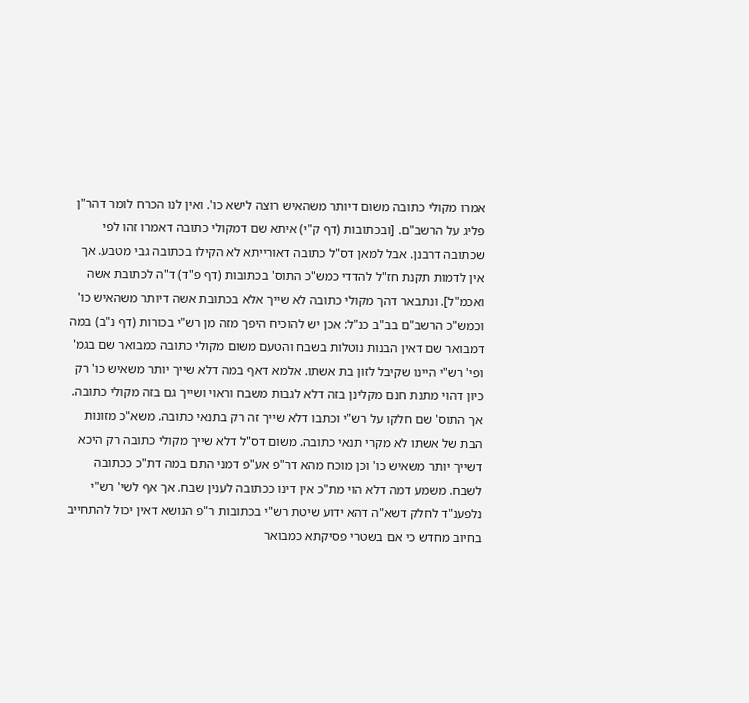אמרו מקולי כתובה משום דיותר משהאיש רוצה לישא כו'. ואין לנו הכרח לומר דהר"ן פליג על הרשב"ם. [ובכתובות (דף ק"י) איתא שם דמקולי כתובה דאמרו זהו לפי שכתובה דרבנן. אבל למאן דס"ל כתובה דאורייתא לא הקילו בכתובה גבי מטבע. אך אין לדמות תקנת חז"ל להדדי כמש"כ התוס' בכתובות (דף פ"ד) ד"ה לכתובת אשה ואכמ"ל]. ונתבאר דהך מקולי כתובה לא שייך אלא בכתובת אשה דיותר משהאיש כו' וכמש"כ הרשב"ם בב"ב כנ"ל: אכן יש להוכיח היפך מזה מן רש"י בכורות (דף נ"ב) במה דמבואר שם דאין הבנות נוטלות בשבח והטעם משום מקולי כתובה כמבואר שם בגמ' ופי' רש"י היינו שקיבל לזון בת אשתו. אלמא דאף במה דלא שייך יותר משאיש כו' רק כיון דהוי מתנת חנם מקלינן בזה דלא לגבות משבח וראוי ושייך גם בזה מקולי כתובה. אך התוס' שם חלקו על רש"י וכתבו דלא שייך זה רק בתנאי כתובה. משא"כ מזונות הבת של אשתו לא מקרי תנאי כתובה. משום דס"ל דלא שייך מקולי כתובה רק היכא דשייך יותר משאיש כו' וכן מוכח מהא דר"פ אע"פ דמני התם במה דת"כ ככתובה לשבח. משמע דמה דלא הוי מת"כ אין דינו ככתובה לענין שבח. אך אף לשי' רש"י נלפענ"ד לחלק דשא"ה דהא ידוע שיטת רש"י בכתובות ר"פ הנושא דאין יכול להתחייב בחיוב מחדש כי אם בשטרי פסיקתא כמבואר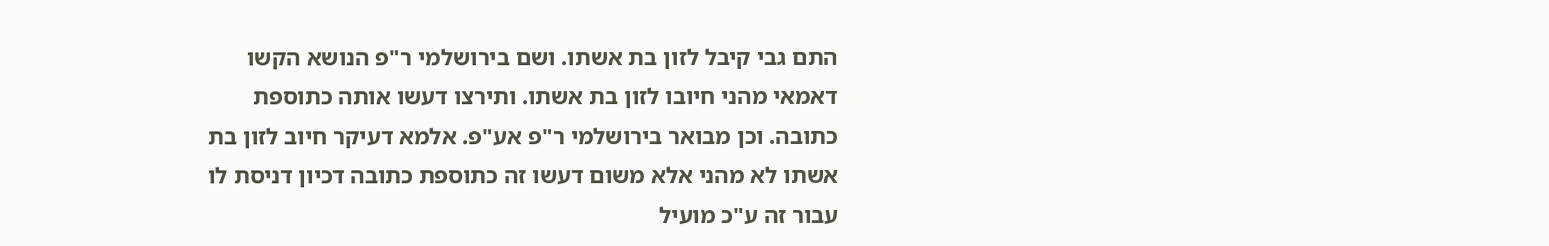התם גבי קיבל לזון בת אשתו. ושם בירושלמי ר"פ הנושא הקשו דאמאי מהני חיובו לזון בת אשתו. ותירצו דעשו אותה כתוספת כתובה. וכן מבואר בירושלמי ר"פ אע"פ. אלמא דעיקר חיוב לזון בת אשתו לא מהני אלא משום דעשו זה כתוספת כתובה דכיון דניסת לו עבור זה ע"כ מועיל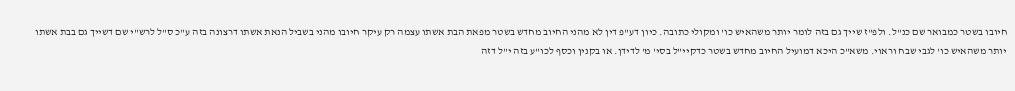חיובו בשטר כמבואר שם כנ"ל. ולפ"ז שייך גם בזה לומר יותר משהאיש כו' ומקולי כתובה. כיון דע"פ דין לא מהני החיוב מחדש בשטר מפאת הבת אשתו עצמה רק עיקר חיובו מהני בשביל הנאת אשתו דרצונה בזה ע"כ ס"ל לרש"י שם דשייך גם בבת אשתו יותר משהאיש כו' לגבי שבח וראוי. משא"כ היכא דמועיל החיוב מחדש בשטר כדקיי"ל בסי' מ' לדידן. או בקנין וכסף לכו"ע בזה י"ל דזה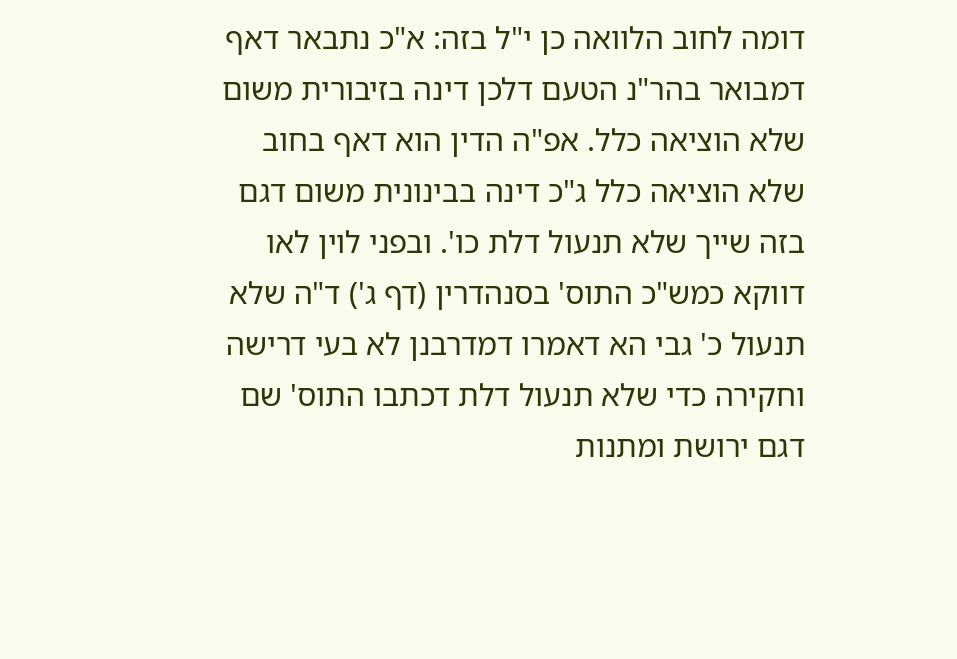דומה לחוב הלוואה כן י"ל בזה: א"כ נתבאר דאף דמבואר בהר"נ הטעם דלכן דינה בזיבורית משום שלא הוציאה כלל. אפ"ה הדין הוא דאף בחוב שלא הוציאה כלל ג"כ דינה בבינונית משום דגם בזה שייך שלא תנעול דלת כו'. ובפני לוין לאו דווקא כמש"כ התוס' בסנהדרין (דף ג') ד"ה שלא תנעול כ' גבי הא דאמרו דמדרבנן לא בעי דרישה וחקירה כדי שלא תנעול דלת דכתבו התוס' שם דגם ירושת ומתנות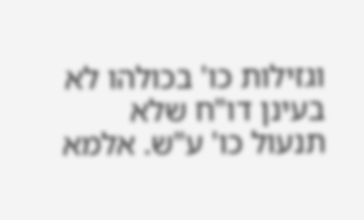וגזילות כו' בכולהו לא בעינן דו"ח שלא תנעול כו' ע"ש. אלמא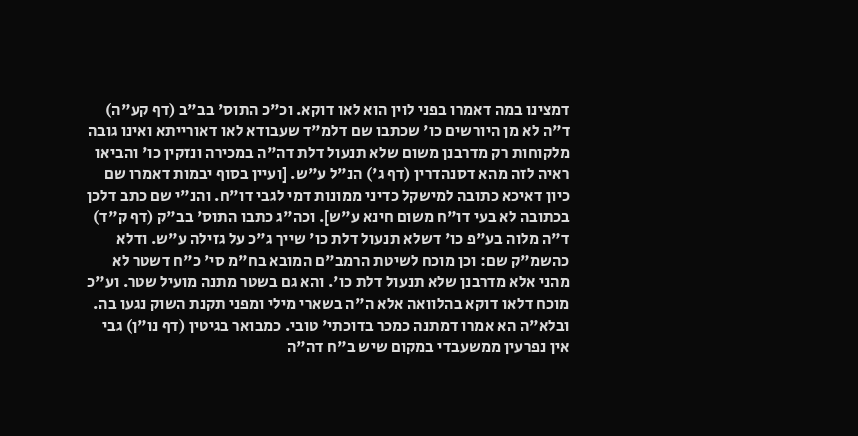דמצינו במה דאמרו בפני לוין הוא לאו דוקא. וכ"כ התוס' בב"ב (דף קע"ה) ד"ה לא מן היורשים כו' שכתבו שם דלמ"ד שעבודא לאו דאורייתא ואינו גובה מלקוחות רק מדרבנן משום שלא תנעול דלת דה"ה במכירה ונזקין כו' והביאו ראיה לזה מהא דסנהדרין (דף ג') הנ"ל ע"ש. [ועיין בסוף יבמות דאמרו שם כיון דאיכא כתובה למישקל כדיני ממונות דמי לגבי דו"ח. והנ"י שם כתב דלכן בכתובה לא בעי דו"ח משום חינא ע"ש]. וכה"ג כתבו התוס' בב"ק (דף ק"ד) ד"ה מלוה בע"פ כו' דשלא תנעול דלת כו' שייך ג"כ על גזילה ע"ש. ודלא כהשמ"ק שם: וכן מוכח לשיטת הרמב"ם המובא בח"מ סי' כ"ח דשטר לא מהני אלא מדרבנן שלא תנעול דלת כו'. והא גם בשטר מתנה מועיל שטר. וע"כ מוכח דלאו דוקא בהלוואה אלא ה"ה בשארי מילי ומפני תקנת השוק נגעו בה. ובלא"ה הא אמרו דמתנה כמכר בדוכתי' טובי. כמבואר בגיטין (דף נו"ן) גבי אין נפרעין ממשעבדי במקום שיש ב"ח דה"ה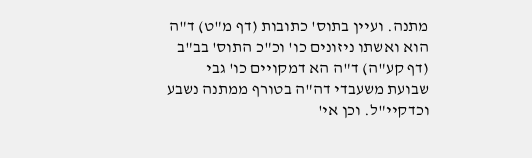מתנה. ועיין בתוס' כתובות (דף מ"ט) ד"ה הוא ואשתו ניזונים כו' וכ"כ התוס' בב"ב (דף קע"ה) ד"ה הא דמקויים כו' גבי שבועת משעבדי דה"ה בטורף ממתנה נשבע וכדקיי"ל. וכן אי'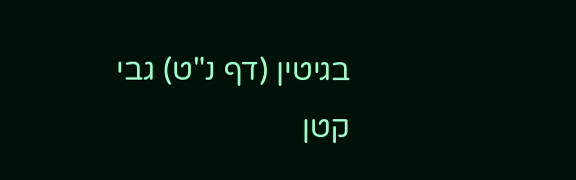בגיטין (דף נ"ט) גבי קטן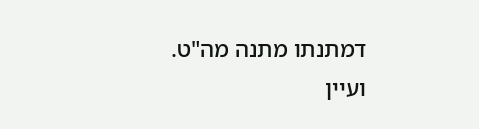דמתנתו מתנה מה"ט. ועיין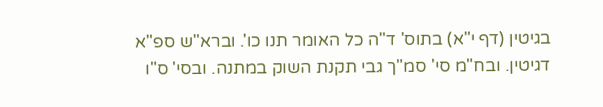בגיטין (דף י"א) בתוס' ד"ה כל האומר תנו כו'. וברא"ש ספ"א דגיטין. ובח"מ סי' סמ"ך גבי תקנת השוק במתנה. ובסי' ס"ו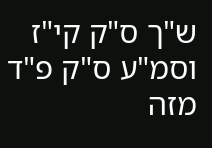ש"ך ס"ק קי"ז וסמ"ע ס"ק פ"ד מזה